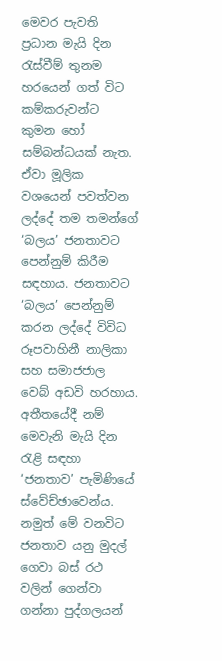මෙවර පැවති ප්‍රධාන මැයි දින රැස්වීම් තුනම හරයෙන් ගත් විට කම්කරුවන්ට කුමන හෝ සම්බන්ධයක් නැත. ඒවා මූලික වශයෙන් පවත්වන ලද්දේ තම තමන්ගේ ‘බලය’ ජනතාවට පෙන්නුම් කිරීම සඳහාය. ජනතාවට ‘බලය’ පෙන්නුම් කරන ලද්දේ විවිධ රූපවාහිනී නාලිකා සහ සමාජජාල වෙබ් අඩවි හරහාය. අතීතයේදී නම් මෙවැනි මැයි දින රැළි සඳහා ‘ජනතාව’ පැමිණියේ ස්වේච්ඡාවෙන්ය. නමුත් මේ වනවිට ජනතාව යනු මුදල් ගෙවා බස් රථ වලින් ගෙන්වා ගන්නා පුද්ගලයන්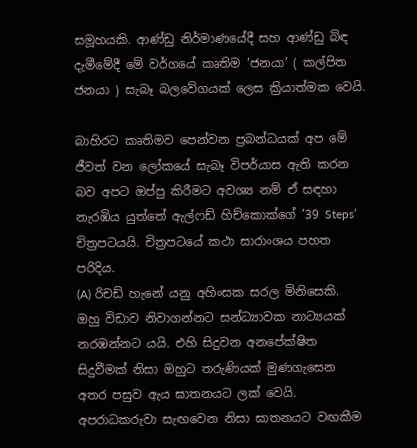සමූහයකි. ආණ්ඩු නිර්මාණයේදී සහ ආණ්ඩු බිඳ දැමීමේදී මේ වර්ගයේ කෘතිම ‘ජනයා’ ( කල්පිත ජනයා ) සැබෑ බලවේගයක් ලෙස ක්‍රියාත්මක වෙයි.

බාහිරට කෘතිමව පෙන්වන ප්‍රබන්ධයක් අප මේ ජීවත් වන ලෝකයේ සැබෑ විපර්යාස ඇති කරන බව අපට ඔප්පු කිරීමට අවශ්‍ය නම් ඒ සඳහා නැරඹිය යුත්තේ ඇල්ෆඩ් හිච්කොක්ගේ ’39 Steps’ චිත්‍රපටයයි. චිත්‍රපටයේ කථා සාරාංශය පහත පරිදිය.
(A) රිචඩ් හැනේ යනු අහිංසක සරල මිනිසෙකි. ඔහු විඩාව නිවාගන්නට සන්ධ්‍යාවක නාට්‍යයක් නරඹන්නට යයි. එහි සිදුවන අනපේක්ෂිත සිදුවීමක් නිසා ඔහුට තරුණියක් මුණගැසෙන අතර පසුව ඇය ඝාතනයට ලක් වෙයි. අපරාධකරුවා සැඟවෙන නිසා ඝාතනයට වඟකීම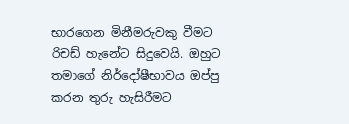භාරගෙන මිනීමරුවකු වීමට රිචඩ් හැනේට සිදුවෙයි. ඔහුට තමාගේ නිර්දෝෂීභාවය ඔප්පු කරන තුරු හැසිරීමට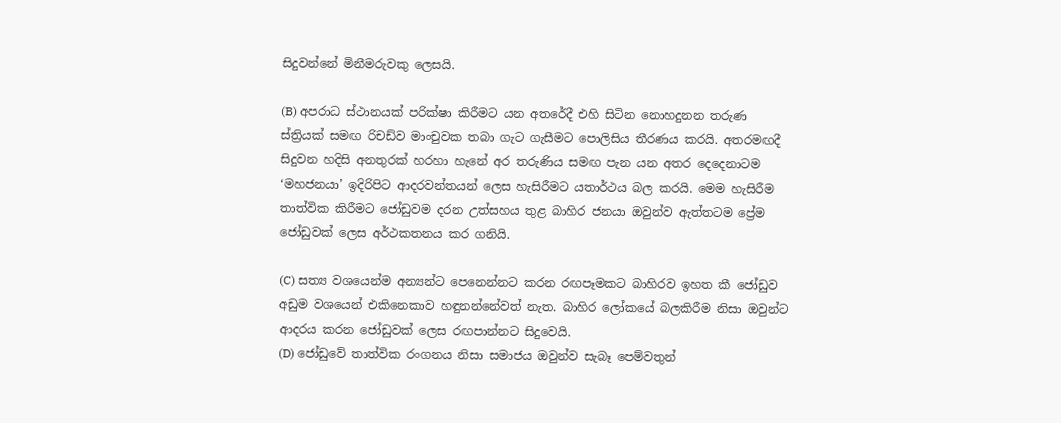සිදුවන්නේ මිනීමරුවකු ලෙසයි.

(B) අපරාධ ස්ථානයක් පරික්ෂා කිරීමට යන අතරේදී එහි සිටින නොහදුනන තරුණ ස්ත්‍රියක් සමඟ රිචඩ්ව මාංචුවක තබා ගැට ගැසීමට පොලිසිය තීරණය කරයි. අතරමඟදී සිදුවන හදිසි අනතුරක් හරහා හැනේ අර තරුණිය සමඟ පැන යන අතර දෙදෙනාටම ‘මහජනයා’ ඉදිරිපිට ආදරවන්තයන් ලෙස හැසිරීමට යතාර්ථය බල කරයි. මෙම හැසිරීම තාත්වික කිරීමට ජෝඩුවම දරන උත්සහය තුළ බාහිර ජනයා ඔවුන්ව ඇත්තටම ප්‍රේම ජෝඩුවක් ලෙස අර්ථකතනය කර ගනියි.

(C) සත්‍ය වශයෙන්ම අන්‍යන්ට පෙනෙන්නට කරන රඟපෑමකට බාහිරව ඉහත කී ජෝඩුව අඩුම වශයෙන් එකිනෙකාව හඳුනන්නේවත් නැත. බාහිර ලෝකයේ බලකිරීම නිසා ඔවුන්ට ආදරය කරන ජෝඩුවක් ලෙස රඟපාන්නට සිදුවෙයි.
(D) ජෝඩුවේ තාත්වික රංගනය නිසා සමාජය ඔවුන්ව සැබෑ පෙම්වතුන්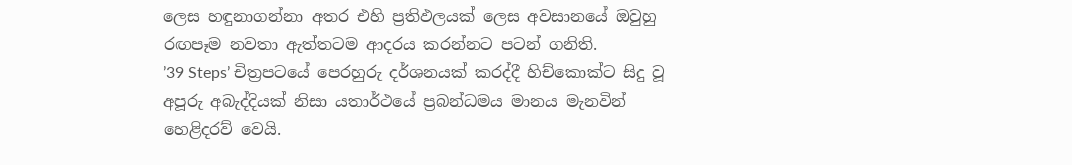ලෙස හඳුනාගන්නා අතර එහි ප්‍රතිඵලයක් ලෙස අවසානයේ ඔවුහු රඟපෑම නවතා ඇත්තටම ආදරය කරන්නට පටන් ගනිති.
’39 Steps’ චිත්‍රපටයේ පෙරහුරු දර්ශනයක් කරද්දී හිච්කොක්ට සිදු වූ අපූරු අබැද්දියක් නිසා යතාර්ථයේ ප්‍රබන්ධමය මානය මැනවින් හෙළිදරව් වෙයි.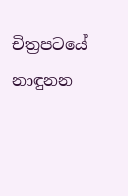චිත්‍රපටයේ නාඳුනන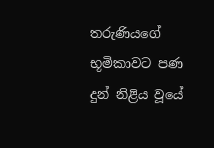තරුණියගේ භූමිකාවට පණ දුන් නිළිය වූයේ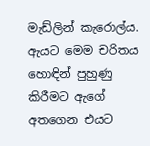මැඩ්ලින් කැරොල්ය. ඇයට මෙම චරිතය හොඳින් පුහුණු කිරීමට ඇගේ අතගෙන එයට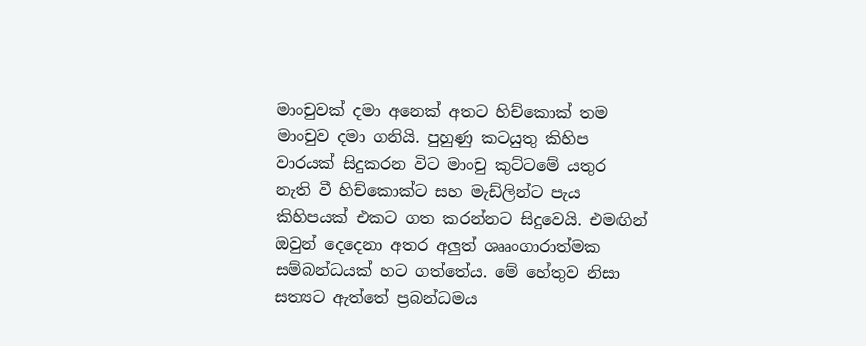මාංචුවක් දමා අනෙක් අතට හිච්කොක් තම මාංචුව දමා ගනියි. පුහුණු කටයුතු කිහිප වාරයක් සිදුකරන විට මාංචු කුට්ටමේ යතුර නැති වී හිච්කොක්ට සහ මැඩ්ලින්ට පැය කිහිපයක් එකට ගත කරන්නට සිදුවෙයි. එමඟින් ඔවුන් දෙදෙනා අතර අලුත් ශෲංගාරාත්මක සම්බන්ධයක් හට ගත්තේය. මේ හේතුව නිසා සත්‍යට ඇත්තේ ප්‍රබන්ධමය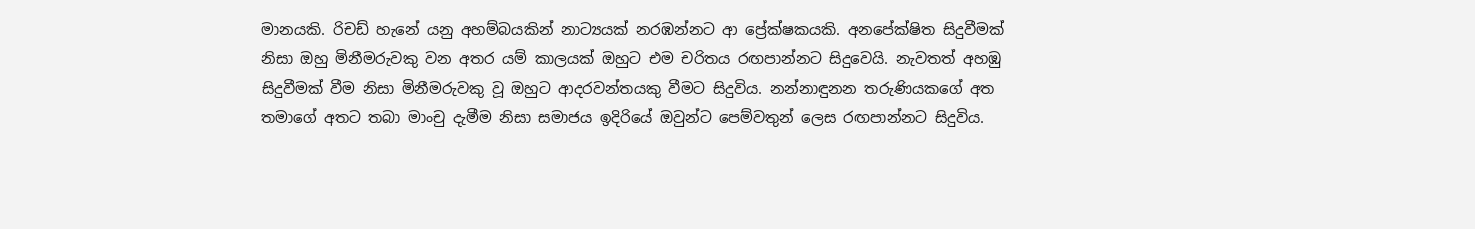මානයකි. රිචඩ් හැනේ යනු අහම්බයකින් නාට්‍යයක් නරඹන්නට ආ ප්‍රේක්ෂකයකි. අනපේක්ෂිත සිදුවීමක් නිසා ඔහු මිනීමරුවකු වන අතර යම් කාලයක් ඔහුට එම චරිතය රඟපාන්නට සිදුවෙයි. නැවතත් අහඹු සිදුවීමක් වීම නිසා මිනීමරුවකු වූ ඔහුට ආදරවන්තයකු වීමට සිදුවිය. නන්නාඳුනන තරුණියකගේ අත තමාගේ අතට තබා මාංචු දැමීම නිසා සමාජය ඉදිරියේ ඔවුන්ට පෙම්වතුන් ලෙස රඟපාන්නට සිදුවිය.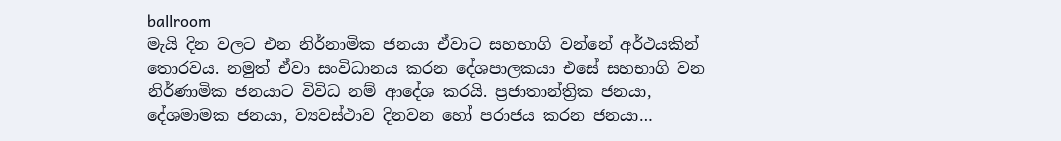ballroom
මැයි දින වලට එන නිර්නාමික ජනයා ඒවාට සහභාගි වන්නේ අර්ථයකින් තොරවය. නමුත් ඒවා සංවිධානය කරන දේශපාලකයා එසේ සහභාගි වන නිර්ණාමික ජනයාට විවිධ නම් ආදේශ කරයි. ප්‍රජාතාන්ත්‍රික ජනයා, දේශමාමක ජනයා, ව්‍යවස්ථාව දිනවන හෝ පරාජය කරන ජනයා…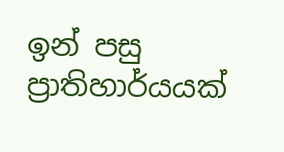ඉන් පසු ප්‍රාතිහාර්යයක්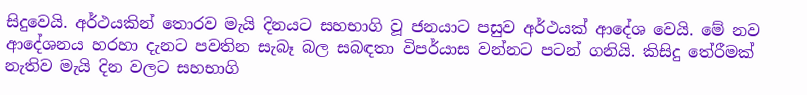සිදුවෙයි. අර්ථයකින් තොරව මැයි දිනයට සහභාගි වූ ජනයාට පසුව අර්ථයක් ආදේශ වෙයි. මේ නව ආදේශනය හරහා දැනට පවතින සැබෑ බල සබඳතා විපර්යාස වන්නට පටන් ගනියි. කිසිදු තේරීමක් නැතිව මැයි දින වලට සහභාගි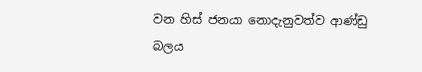වන හිස් ජනයා නොදැනුවත්ව ආණ්ඩු බලය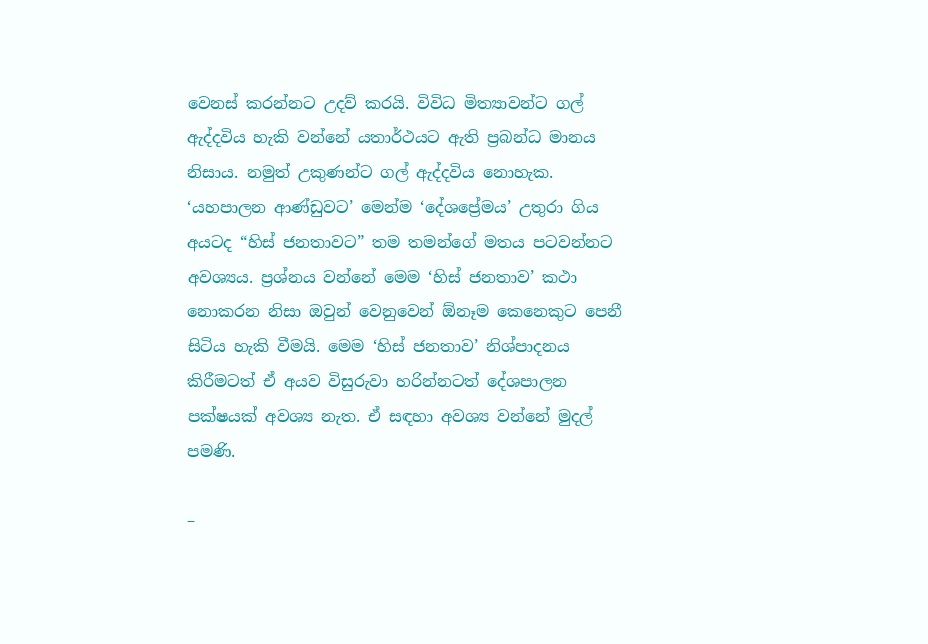වෙනස් කරන්නට උදව් කරයි. විවිධ මිත්‍යාවන්ට ගල් ඇද්දවිය හැකි වන්නේ යතාර්ථයට ඇති ප්‍රබන්ධ මානය නිසාය. නමුත් උකුණන්ට ගල් ඇද්දවිය නොහැක. ‘යහපාලන ආණ්ඩුවට’ මෙන්ම ‘දේශප්‍රේමය’ උතුරා ගිය අයටද “හිස් ජනතාවට” තම තමන්ගේ මතය පටවන්නට අවශ්‍යය. ප්‍රශ්නය වන්නේ මෙම ‘හිස් ජනතාව’ කථා නොකරන නිසා ඔවුන් වෙනුවෙන් ඕනෑම කෙනෙකුට පෙනී සිටිය හැකි වීමයි. මෙම ‘හිස් ජනතාව’ නිශ්පාදනය කිරීමටත් ඒ අයව විසුරුවා හරින්නටත් දේශපාලන පක්ෂයක් අවශ්‍ය නැත. ඒ සඳහා අවශ්‍ය වන්නේ මුදල් පමණි.

–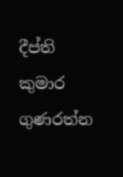දීප්ති කුමාර ගුණරත්න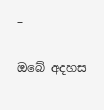–

ඔබේ අදහස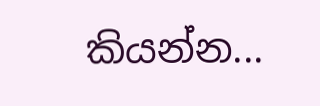කියන්න...